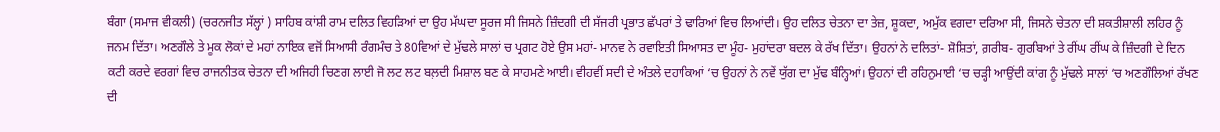ਬੰਗਾ (ਸਮਾਜ ਵੀਕਲੀ) (ਚਰਨਜੀਤ ਸੱਲ੍ਹਾਂ ) ਸਾਹਿਬ ਕਾਂਸ਼ੀ ਰਾਮ ਦਲਿਤ ਵਿਹੜਿਆਂ ਦਾ ਉਹ ਮੱਘਦਾ ਸੂਰਜ ਸੀ ਜਿਸਨੇ ਜ਼ਿੰਦਗੀ ਦੀ ਸੱਜਰੀ ਪ੍ਰਭਾਤ ਛੱਪਰਾਂ ਤੇ ਢਾਰਿਆਂ ਵਿਚ ਲਿਆਂਦੀ। ਉਹ ਦਲਿਤ ਚੇਤਨਾ ਦਾ ਤੇਜ਼, ਸ਼ੂਕਦਾ, ਅਮੁੱਕ ਵਗਦਾ ਦਰਿਆ ਸੀ, ਜਿਸਨੇ ਚੇਤਨਾ ਦੀ ਸ਼ਕਤੀਸ਼ਾਲੀ ਲਹਿਰ ਨੂੰ ਜਨਮ ਦਿੱਤਾ। ਅਣਗੌਲੇ ਤੇ ਮੂਕ ਲੋਕਾਂ ਦੇ ਮਹਾਂ ਨਾਇਕ ਵਜੋਂ ਸਿਆਸੀ ਰੰਗਮੰਚ ਤੇ 80ਵਿਆਂ ਦੇ ਮੁੱਢਲੇ ਸਾਲਾਂ ਚ ਪ੍ਰਗਟ ਹੋਏ ਉਸ ਮਹਾਂ- ਮਾਨਵ ਨੇ ਰਵਾਇਤੀ ਸਿਆਸਤ ਦਾ ਮੂੰਹ- ਮੁਹਾਂਦਰਾ ਬਦਲ ਕੇ ਰੱਖ ਦਿੱਤਾ। ਉਹਨਾਂ ਨੇ ਦਲਿਤਾਂ- ਸ਼ੋਸ਼ਿਤਾਂ, ਗ਼ਰੀਬ- ਗੁਰਬਿਆਂ ਤੇ ਰੀਂਘ ਰੀਂਘ ਕੇ ਜ਼ਿੰਦਗੀ ਦੇ ਦਿਨ ਕਟੀ ਕਰਦੇ ਵਰਗਾਂ ਵਿਚ ਰਾਜਨੀਤਕ ਚੇਤਨਾ ਦੀ ਅਜਿਹੀ ਚਿਣਗ ਲਾਈ ਜੋ ਲਟ ਲਟ ਬਲ਼ਦੀ ਮਿਸ਼ਾਲ ਬਣ ਕੇ ਸਾਹਮਣੇ ਆਈ। ਵੀਹਵੀਂ ਸਦੀ ਦੇ ਅੰਤਲੇ ਦਹਾਕਿਆਂ ‘ਚ ਉਹਨਾਂ ਨੇ ਨਵੇਂ ਯੁੱਗ ਦਾ ਮੁੱਢ ਬੰਨ੍ਹਿਆਂ। ਉਹਨਾਂ ਦੀ ਰਹਿਨੁਮਾਈ ‘ਚ ਚੜ੍ਹੀ ਆਉਂਦੀ ਕਾਂਗ ਨੂੰ ਮੁੱਢਲੇ ਸਾਲਾਂ ‘ਚ ਅਣਗੌਲਿਆਂ ਰੱਖਣ ਦੀ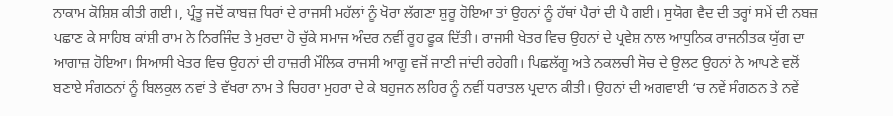ਨਾਕਾਮ ਕੋਸ਼ਿਸ਼ ਕੀਤੀ ਗਈ।, ਪ੍ਰੰਤੂ ਜਦੋਂ ਕਾਬਜ਼ ਧਿਰਾਂ ਦੇ ਰਾਜਸੀ ਮਹੱਲਾਂ ਨੂੰ ਖੋਰਾ ਲੱਗਣਾ ਸ਼ੁਰੂ ਹੋਇਆ ਤਾਂ ਉਹਨਾਂ ਨੂੰ ਹੱਥਾਂ ਪੈਰਾਂ ਦੀ ਪੈ ਗਈ। ਸੁਯੋਗ ਵੈਦ ਦੀ ਤਰ੍ਹਾਂ ਸਮੇਂ ਦੀ ਨਬਜ਼ ਪਛਾਣ ਕੇ ਸਾਹਿਬ ਕਾਂਸ਼ੀ ਰਾਮ ਨੇ ਨਿਰਜਿੰਦ ਤੇ ਮੁਰਦਾ ਹੋ ਚੁੱਕੇ ਸਮਾਜ ਅੰਦਰ ਨਵੀਂ ਰੂਹ ਫੂਕ ਦਿੱਤੀ। ਰਾਜਸੀ ਖੇਤਰ ਵਿਚ ਉਹਨਾਂ ਦੇ ਪ੍ਰਵੇਸ਼ ਨਾਲ ਆਧੁਨਿਕ ਰਾਜਨੀਤਕ ਯੁੱਗ ਦਾ ਆਗਾਜ਼ ਹੋਇਆ। ਸਿਆਸੀ ਖੇਤਰ ਵਿਚ ਉਹਨਾਂ ਦੀ ਹਾਜ਼ਰੀ ਮੌਲਿਕ ਰਾਜਸੀ ਆਗੂ ਵਜੋਂ ਜਾਣੀ ਜਾਂਦੀ ਰਹੇਗੀ। ਪਿਛਲੱਗੂ ਅਤੇ ਨਕਲਚੀ ਸੋਚ ਦੇ ਉਲਟ ਉਹਨਾਂ ਨੇ ਆਪਣੇ ਵਲੋਂ ਬਣਾਏ ਸੰਗਠਨਾਂ ਨੂੰ ਬਿਲਕੁਲ ਨਵਾਂ ਤੇ ਵੱਖਰਾ ਨਾਮ ਤੇ ਚਿਹਰਾ ਮੁਹਰਾ ਦੇ ਕੇ ਬਹੁਜਨ ਲਹਿਰ ਨੂੰ ਨਵੀਂ ਧਰਾਤਲ ਪ੍ਰਦਾਨ ਕੀਤੀ। ਉਹਨਾਂ ਦੀ ਅਗਵਾਈ ‘ਚ ਨਵੇਂ ਸੰਗਠਨ ਤੇ ਨਵੇਂ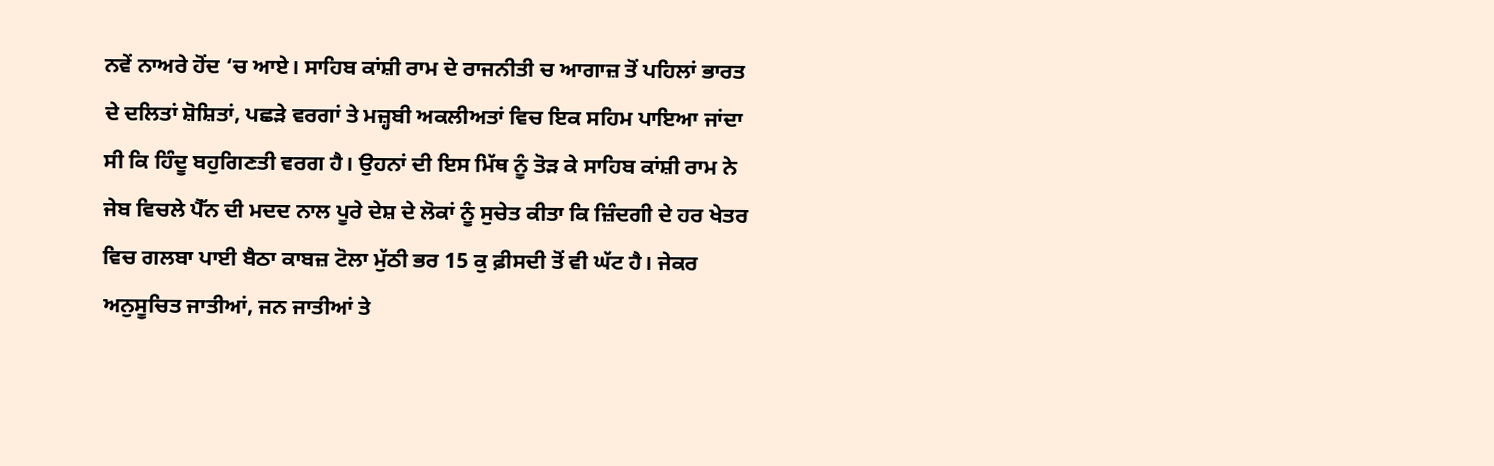ਨਵੇਂ ਨਾਅਰੇ ਹੋਂਦ ‘ਚ ਆਏ। ਸਾਹਿਬ ਕਾਂਸ਼ੀ ਰਾਮ ਦੇ ਰਾਜਨੀਤੀ ਚ ਆਗਾਜ਼ ਤੋਂ ਪਹਿਲਾਂ ਭਾਰਤ ਦੇ ਦਲਿਤਾਂ ਸ਼ੋਸ਼ਿਤਾਂ, ਪਛੜੇ ਵਰਗਾਂ ਤੇ ਮਜ਼੍ਹਬੀ ਅਕਲੀਅਤਾਂ ਵਿਚ ਇਕ ਸਹਿਮ ਪਾਇਆ ਜਾਂਦਾ ਸੀ ਕਿ ਹਿੰਦੂ ਬਹੁਗਿਣਤੀ ਵਰਗ ਹੈ। ਉਹਨਾਂ ਦੀ ਇਸ ਮਿੱਥ ਨੂੰ ਤੋੜ ਕੇ ਸਾਹਿਬ ਕਾਂਸ਼ੀ ਰਾਮ ਨੇ ਜੇਬ ਵਿਚਲੇ ਪੈੱਨ ਦੀ ਮਦਦ ਨਾਲ ਪੂਰੇ ਦੇਸ਼ ਦੇ ਲੋਕਾਂ ਨੂੰ ਸੁਚੇਤ ਕੀਤਾ ਕਿ ਜ਼ਿੰਦਗੀ ਦੇ ਹਰ ਖੇਤਰ ਵਿਚ ਗਲਬਾ ਪਾਈ ਬੈਠਾ ਕਾਬਜ਼ ਟੋਲਾ ਮੁੱਠੀ ਭਰ 15 ਕੁ ਫ਼ੀਸਦੀ ਤੋਂ ਵੀ ਘੱਟ ਹੈ। ਜੇਕਰ ਅਨੁਸੂਚਿਤ ਜਾਤੀਆਂ, ਜਨ ਜਾਤੀਆਂ ਤੇ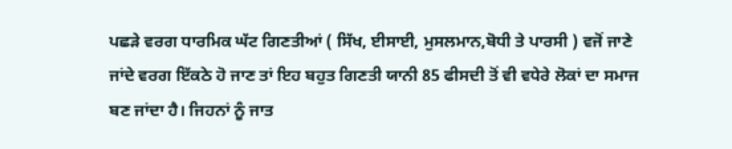ਪਛੜੇ ਵਰਗ ਧਾਰਮਿਕ ਘੱਟ ਗਿਣਤੀਆਂ ( ਸਿੱਖ, ਈਸਾਈ, ਮੁਸਲਮਾਨ,ਬੋਧੀ ਤੇ ਪਾਰਸੀ ) ਵਜੋਂ ਜਾਣੇ ਜਾਂਦੇ ਵਰਗ ਇੱਕਠੇ ਹੋ ਜਾਣ ਤਾਂ ਇਹ ਬਹੁਤ ਗਿਣਤੀ ਯਾਨੀ 85 ਫੀਸਦੀ ਤੋਂ ਵੀ ਵਧੇਰੇ ਲੋਕਾਂ ਦਾ ਸਮਾਜ ਬਣ ਜਾਂਦਾ ਹੈ। ਜਿਹਨਾਂ ਨੂੰ ਜਾਤ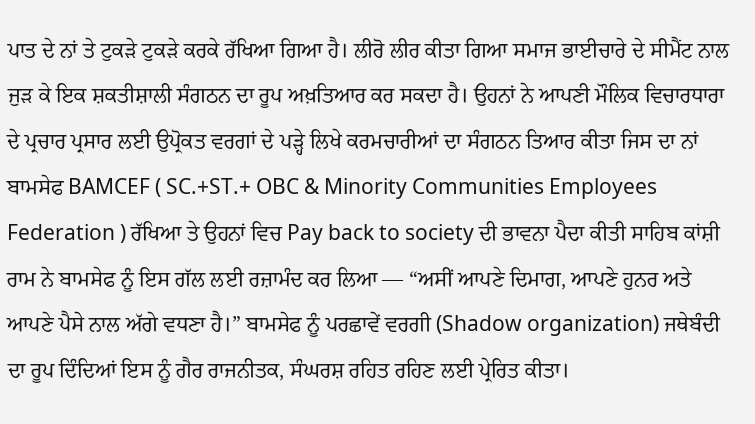ਪਾਤ ਦੇ ਨਾਂ ਤੇ ਟੁਕੜੇ ਟੁਕੜੇ ਕਰਕੇ ਰੱਖਿਆ ਗਿਆ ਹੈ। ਲੀਰੋ ਲੀਰ ਕੀਤਾ ਗਿਆ ਸਮਾਜ ਭਾਈਚਾਰੇ ਦੇ ਸੀਮੈਂਟ ਨਾਲ ਜੁੜ ਕੇ ਇਕ ਸ਼ਕਤੀਸ਼ਾਲੀ ਸੰਗਠਨ ਦਾ ਰੂਪ ਅਖ਼ਤਿਆਰ ਕਰ ਸਕਦਾ ਹੈ। ਉਹਨਾਂ ਨੇ ਆਪਣੀ ਮੌਲਿਕ ਵਿਚਾਰਧਾਰਾ ਦੇ ਪ੍ਰਚਾਰ ਪ੍ਰਸਾਰ ਲਈ ਉਪ੍ਰੋਕਤ ਵਰਗਾਂ ਦੇ ਪੜ੍ਹੇ ਲਿਖੇ ਕਰਮਚਾਰੀਆਂ ਦਾ ਸੰਗਠਨ ਤਿਆਰ ਕੀਤਾ ਜਿਸ ਦਾ ਨਾਂ ਬਾਮਸੇਫ BAMCEF ( SC.+ST.+ OBC & Minority Communities Employees Federation ) ਰੱਖਿਆ ਤੇ ਉਹਨਾਂ ਵਿਚ Pay back to society ਦੀ ਭਾਵਨਾ ਪੈਦਾ ਕੀਤੀ ਸਾਹਿਬ ਕਾਂਸ਼ੀ ਰਾਮ ਨੇ ਬਾਮਸੇਫ ਨੂੰ ਇਸ ਗੱਲ ਲਈ ਰਜ਼ਾਮੰਦ ਕਰ ਲਿਆ — “ਅਸੀਂ ਆਪਣੇ ਦਿਮਾਗ, ਆਪਣੇ ਹੁਨਰ ਅਤੇ ਆਪਣੇ ਪੈਸੇ ਨਾਲ ਅੱਗੇ ਵਧਣਾ ਹੈ।” ਬਾਮਸੇਫ ਨੂੰ ਪਰਛਾਵੇਂ ਵਰਗੀ (Shadow organization) ਜਥੇਬੰਦੀ ਦਾ ਰੂਪ ਦਿੰਦਿਆਂ ਇਸ ਨੂੰ ਗੈਰ ਰਾਜਨੀਤਕ, ਸੰਘਰਸ਼ ਰਹਿਤ ਰਹਿਣ ਲਈ ਪ੍ਰੇਰਿਤ ਕੀਤਾ।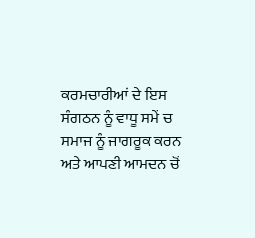ਕਰਮਚਾਰੀਆਂ ਦੇ ਇਸ ਸੰਗਠਨ ਨੂੰ ਵਾਧੂ ਸਮੇਂ ਚ ਸਮਾਜ ਨੂੰ ਜਾਗਰੂਕ ਕਰਨ ਅਤੇ ਆਪਣੀ ਆਮਦਨ ਚੋਂ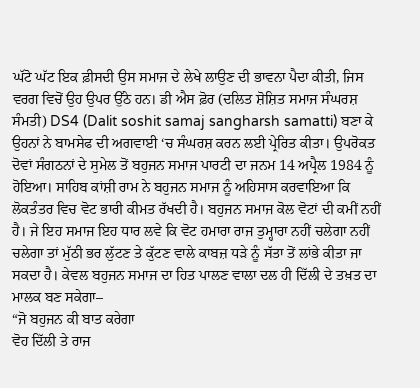ਘੱਟੋ ਘੱਟ ਇਕ ਫ਼ੀਸਦੀ ਉਸ ਸਮਾਜ ਦੇ ਲੇਖੇ ਲਾਉਣ ਦੀ ਭਾਵਨਾ ਪੈਦਾ ਕੀਤੀ, ਜਿਸ ਵਰਗ ਵਿਚੋਂ ਉਹ ਉਪਰ ਉੱਠੇ ਹਨ। ਡੀ ਐਸ ਫ਼ੋਰ (ਦਲਿਤ ਸ਼ੋਸ਼ਿਤ ਸਮਾਜ ਸੰਘਰਸ਼ ਸੰਮਤੀ) DS4 (Dalit soshit samaj sangharsh samatti) ਬਣਾ ਕੇ ਉਹਨਾਂ ਨੇ ਬਾਮਸੇਫ ਦੀ ਅਗਵਾਈ ‘ਚ ਸੰਘਰਸ਼ ਕਰਨ ਲਈ ਪ੍ਰੇਰਿਤ ਕੀਤਾ। ਉਪਰੋਕਤ ਦੋਵਾਂ ਸੰਗਠਨਾਂ ਦੇ ਸੁਮੇਲ ਤੋਂ ਬਹੁਜਨ ਸਮਾਜ ਪਾਰਟੀ ਦਾ ਜਨਮ 14 ਅਪ੍ਰੈਲ 1984 ਨੂੰ ਹੋਇਆ। ਸਾਹਿਬ ਕਾਂਸ਼ੀ ਰਾਮ ਨੇ ਬਹੁਜਨ ਸਮਾਜ ਨੂੰ ਅਹਿਸਾਸ ਕਰਵਾਇਆ ਕਿ ਲੋਕਤੰਤਰ ਵਿਚ ਵੋਟ ਭਾਰੀ ਕੀਮਤ ਰੱਖਦੀ ਹੈ। ਬਹੁਜਨ ਸਮਾਜ ਕੋਲ ਵੋਟਾਂ ਦੀ ਕਮੀਂ ਨਹੀਂ ਹੈ। ਜੇ ਇਹ ਸਮਾਜ ਇਹ ਧਾਰ ਲਵੇ ਕਿ ਵੋਟ ਹਮਾਰਾ ਰਾਜ ਤੁਮ੍ਹਾਰਾ ਨਹੀਂ ਚਲੇਗਾ ਨਹੀਂ ਚਲੇਗਾ ਤਾਂ ਮੁੱਠੀ ਭਰ ਲੁੱਟਣ ਤੇ ਕੁੱਟਣ ਵਾਲੇ ਕਾਬਜ਼ ਧੜੇ ਨੂੰ ਸੱਤਾ ਤੋਂ ਲਾਂਭੇ ਕੀਤਾ ਜਾ ਸਕਦਾ ਹੈ। ਕੇਵਲ ਬਹੁਜਨ ਸਮਾਜ ਦਾ ਹਿਤ ਪਾਲਣ ਵਾਲਾ ਦਲ ਹੀ ਦਿੱਲੀ ਦੇ ਤਖ਼ਤ ਦਾ ਮਾਲਕ ਬਣ ਸਕੇਗਾ–
“ਜੋ ਬਹੁਜਨ ਕੀ ਬਾਤ ਕਰੇਗਾ
ਵੋਹ ਦਿੱਲੀ ਤੇ ਰਾਜ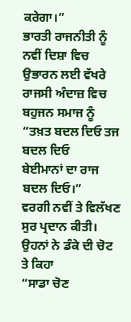ਕਰੇਗਾ।”
ਭਾਰਤੀ ਰਾਜਨੀਤੀ ਨੂੰ ਨਵੀਂ ਦਿਸ਼ਾ ਵਿਚ ਉਭਾਰਨ ਲਈ ਵੱਖਰੇ ਰਾਜਸੀ ਅੰਦਾਜ਼ ਵਿਚ ਬਹੁਜਨ ਸਮਾਜ ਨੂੰ
“ਤਖ਼ਤ ਬਦਲ ਦਿਓ ਤਜ ਬਦਲ ਦਿਓ
ਬੇਈਮਾਨਾਂ ਦਾ ਰਾਜ ਬਦਲ ਦਿਓ।”
ਵਰਗੀ ਨਵੀਂ ਤੇ ਵਿਲੱਖਣ ਸੁਰ ਪ੍ਰਦਾਨ ਕੀਤੀ। ਉਹਨਾਂ ਨੇ ਡੰਕੇ ਦੀ ਚੋਟ ਤੇ ਕਿਹਾ
“ਸਾਡਾ ਚੋਣ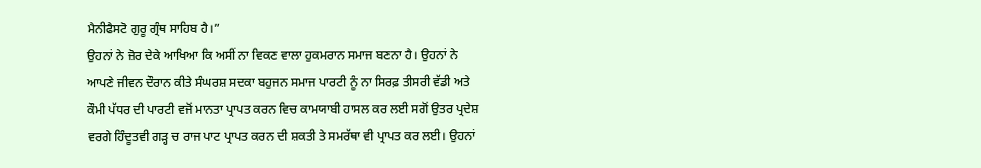ਮੈਨੀਫੈਸਟੋ ਗੁਰੂ ਗ੍ਰੰਥ ਸਾਹਿਬ ਹੈ।”
ਉਹਨਾਂ ਨੇ ਜ਼ੋਰ ਦੇਕੇ ਆਖਿਆ ਕਿ ਅਸੀਂ ਨਾ ਵਿਕਣ ਵਾਲਾ ਹੁਕਮਰਾਨ ਸਮਾਜ ਬਣਨਾ ਹੈ। ਉਹਨਾਂ ਨੇ ਆਪਣੇ ਜੀਵਨ ਦੌਰਾਨ ਕੀਤੇ ਸੰਘਰਸ਼ ਸਦਕਾ ਬਹੁਜਨ ਸਮਾਜ ਪਾਰਟੀ ਨੂੰ ਨਾ ਸਿਰਫ਼ ਤੀਸਰੀ ਵੱਡੀ ਅਤੇ ਕੌਮੀ ਪੱਧਰ ਦੀ ਪਾਰਟੀ ਵਜੋਂ ਮਾਨਤਾ ਪ੍ਰਾਪਤ ਕਰਨ ਵਿਚ ਕਾਮਯਾਬੀ ਹਾਸਲ ਕਰ ਲਈ ਸਗੋਂ ਉਤਰ ਪ੍ਰਦੇਸ਼ ਵਰਗੇ ਹਿੰਦੂਤਵੀ ਗੜ੍ਹ ਚ ਰਾਜ ਪਾਟ ਪ੍ਰਾਪਤ ਕਰਨ ਦੀ ਸ਼ਕਤੀ ਤੇ ਸਮਰੱਥਾ ਵੀ ਪ੍ਰਾਪਤ ਕਰ ਲਈ। ਉਹਨਾਂ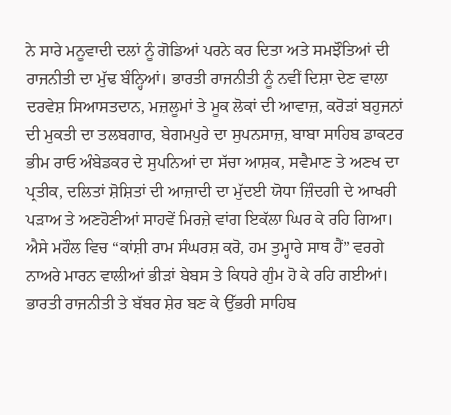ਨੇ ਸਾਰੇ ਮਨੂਵਾਦੀ ਦਲਾਂ ਨੂੰ ਗੋਡਿਆਂ ਪਰਨੇ ਕਰ ਦਿਤਾ ਅਤੇ ਸਮਝੌਤਿਆਂ ਦੀ ਰਾਜਨੀਤੀ ਦਾ ਮੁੱਢ ਬੰਨ੍ਹਿਆਂ। ਭਾਰਤੀ ਰਾਜਨੀਤੀ ਨੂੰ ਨਵੀਂ ਦਿਸ਼ਾ ਦੇਣ ਵਾਲਾ ਦਰਵੇਸ਼ ਸਿਆਸਤਦਾਨ, ਮਜ਼ਲੂਮਾਂ ਤੇ ਮੂਕ ਲੋਕਾਂ ਦੀ ਆਵਾਜ਼, ਕਰੋੜਾਂ ਬਹੁਜਨਾਂ ਦੀ ਮੁਕਤੀ ਦਾ ਤਲਬਗਾਰ, ਬੇਗਮਪੁਰੇ ਦਾ ਸੁਪਨਸਾਜ਼, ਬਾਬਾ ਸਾਹਿਬ ਡਾਕਟਰ ਭੀਮ ਰਾਓ ਅੰਬੇਡਕਰ ਦੇ ਸੁਪਨਿਆਂ ਦਾ ਸੱਚਾ ਆਸ਼ਕ, ਸਵੈਮਾਣ ਤੇ ਅਣਖ ਦਾ ਪ੍ਰਤੀਕ, ਦਲਿਤਾਂ ਸ਼ੋਸ਼ਿਤਾਂ ਦੀ ਆਜ਼ਾਦੀ ਦਾ ਮੁੱਦਈ ਯੋਧਾ ਜ਼ਿੰਦਗੀ ਦੇ ਆਖਰੀ ਪੜਾਅ ਤੇ ਅਣਹੋਣੀਆਂ ਸਾਹਵੇਂ ਮਿਰਜ਼ੇ ਵਾਂਗ ਇਕੱਲਾ ਘਿਰ ਕੇ ਰਹਿ ਗਿਆ। ਐਸੇ ਮਹੌਲ ਵਿਚ “ਕਾਂਸ਼ੀ ਰਾਮ ਸੰਘਰਸ਼ ਕਰੋ, ਹਮ ਤੁਮ੍ਹਾਰੇ ਸਾਥ ਹੈਂ” ਵਰਗੇ ਨਾਅਰੇ ਮਾਰਨ ਵਾਲੀਆਂ ਭੀੜਾਂ ਬੇਬਸ ਤੇ ਕਿਧਰੇ ਗੁੰਮ ਹੋ ਕੇ ਰਹਿ ਗਈਆਂ। ਭਾਰਤੀ ਰਾਜਨੀਤੀ ਤੇ ਬੱਬਰ ਸ਼ੇਰ ਬਣ ਕੇ ਉੱਭਰੀ ਸਾਹਿਬ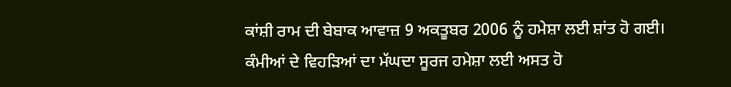ਕਾਂਸ਼ੀ ਰਾਮ ਦੀ ਬੇਬਾਕ ਆਵਾਜ਼ 9 ਅਕਤੂਬਰ 2006 ਨੂੰ ਹਮੇਸ਼ਾ ਲਈ ਸ਼ਾਂਤ ਹੋ ਗਈ। ਕੰਮੀਆਂ ਦੇ ਵਿਹੜਿਆਂ ਦਾ ਮੱਘਦਾ ਸੂਰਜ ਹਮੇਸ਼ਾ ਲਈ ਅਸਤ ਹੋ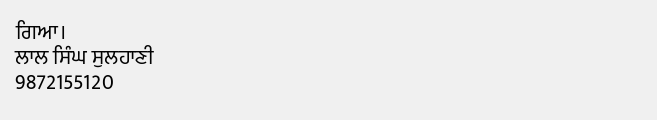ਗਿਆ।
ਲਾਲ ਸਿੰਘ ਸੁਲਹਾਣੀ
9872155120